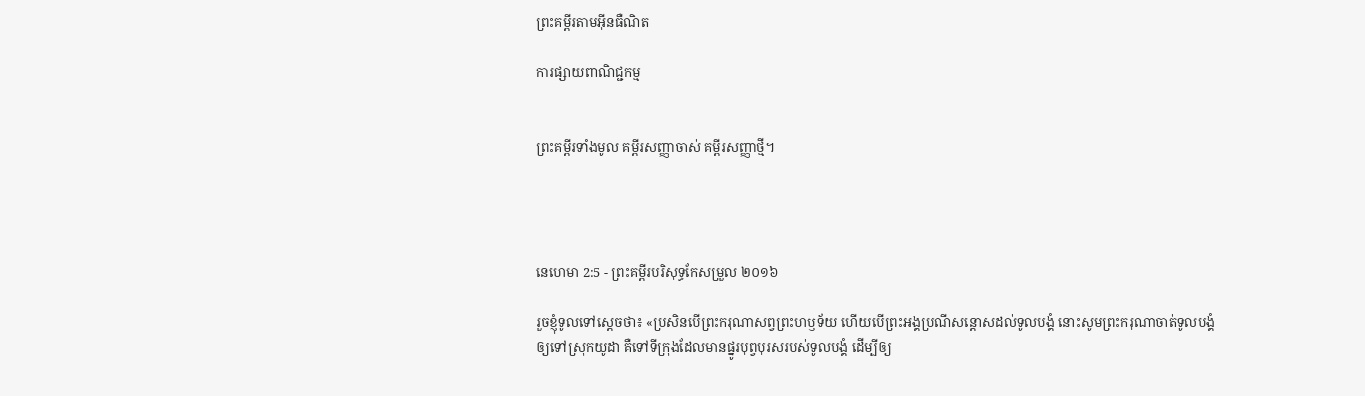ព្រះគម្ពីរតាមអ៊ីនធឺណិត

ការផ្សាយពាណិជ្ជកម្ម


ព្រះគម្ពីរទាំងមូល គម្ពីរសញ្ញាចាស់ គម្ពីរសញ្ញាថ្មី។




នេហេមា 2:5 - ព្រះគម្ពីរបរិសុទ្ធកែសម្រួល ២០១៦

រួចខ្ញុំទូលទៅស្តេចថា៖ «ប្រសិន‌បើព្រះ‌ករុណាសព្វព្រះ‌ហឫ‌ទ័យ ហើយបើព្រះ‌អង្គប្រណីសន្ដោសដល់ទូល‌បង្គំ នោះសូមព្រះករុណាចាត់ទូល‌បង្គំឲ្យទៅស្រុកយូដា គឺទៅទីក្រុងដែលមានផ្នូរបុព្វ‌បុរសរបស់ទូល‌បង្គំ ដើម្បីឲ្យ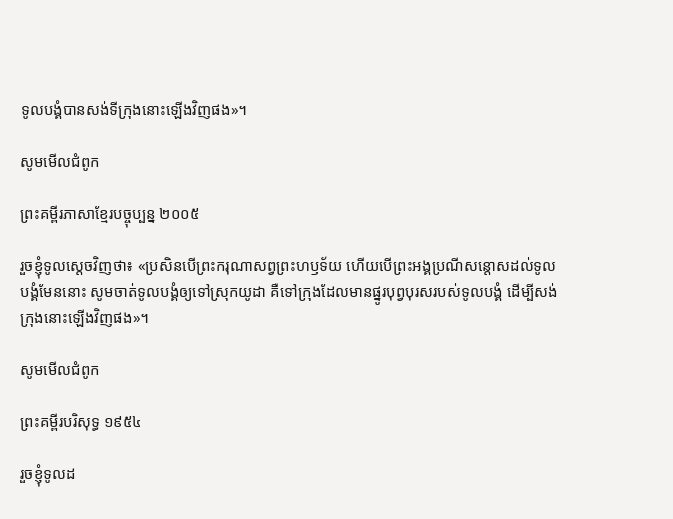ទូលបង្គំបានសង់ទីក្រុងនោះឡើងវិញផង»។

សូមមើលជំពូក

ព្រះគម្ពីរភាសាខ្មែរបច្ចុប្បន្ន ២០០៥

រួចខ្ញុំទូលស្ដេចវិញថា៖ «ប្រសិនបើព្រះ‌ករុណាសព្វព្រះ‌ហឫទ័យ ហើយបើព្រះអង្គប្រណី‌សន្ដោសដល់ទូលបង្គំមែននោះ សូមចាត់ទូលបង្គំឲ្យទៅស្រុកយូដា គឺទៅក្រុងដែលមានផ្នូរបុព្វបុរសរបស់ទូលបង្គំ ដើម្បីសង់ក្រុងនោះឡើងវិញផង»។

សូមមើលជំពូក

ព្រះគម្ពីរបរិសុទ្ធ ១៩៥៤

រួចខ្ញុំទូលដ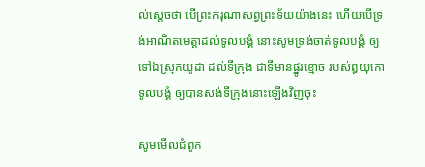ល់ស្តេចថា បើព្រះ‌ករុណាសព្វព្រះ‌ទ័យយ៉ាងនេះ ហើយបើទ្រង់អាណិតមេត្តាដល់ទូលបង្គំ នោះសូមទ្រង់ចាត់ទូលបង្គំ ឲ្យទៅឯស្រុកយូដា ដល់ទីក្រុង ជាទីមានផ្នូរខ្មោច របស់ឰយុកោទូលបង្គំ ឲ្យបានសង់ទីក្រុងនោះឡើងវិញចុះ

សូមមើលជំពូក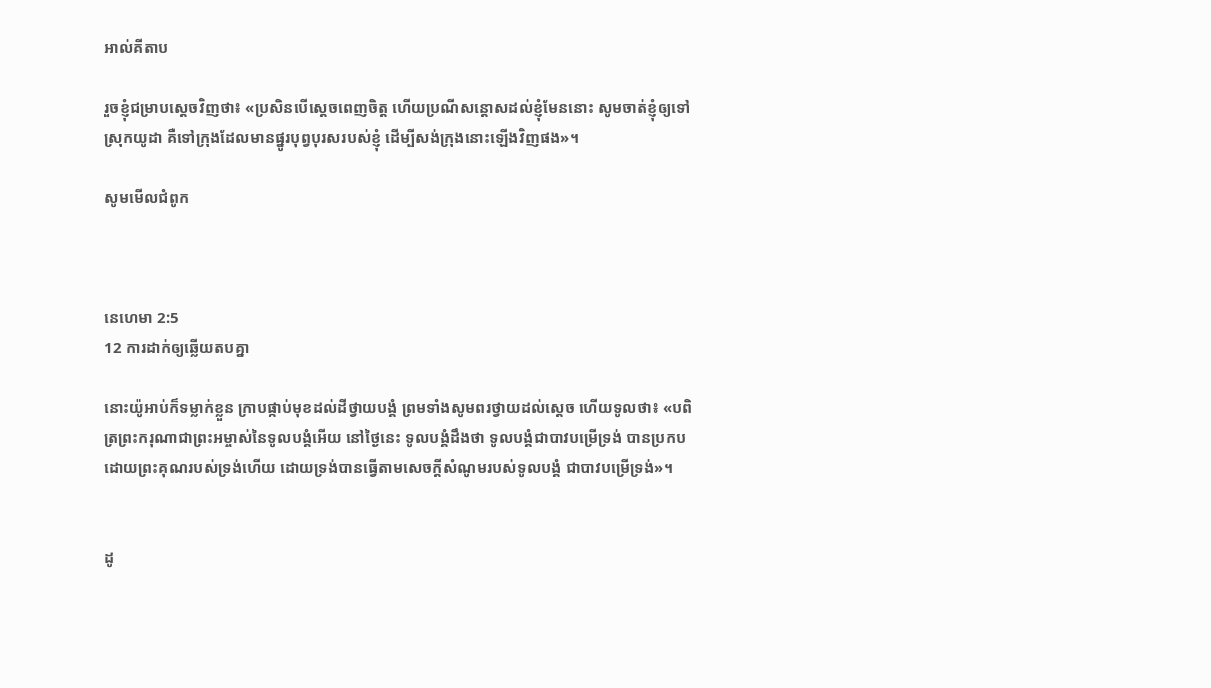អាល់គីតាប

រួចខ្ញុំជម្រាបស្តេចវិញថា៖ «ប្រសិនបើស្តេចពេញចិត្ត ហើយប្រណី‌សន្ដោសដល់ខ្ញុំមែននោះ សូមចាត់ខ្ញុំឲ្យទៅស្រុកយូដា គឺទៅក្រុងដែលមានផ្នូរបុព្វបុរសរបស់ខ្ញុំ ដើម្បីសង់ក្រុងនោះឡើងវិញផង»។

សូមមើលជំពូក



នេហេមា 2:5
12 ការដាក់ឲ្យឆ្លើយតបគ្នា

នោះយ៉ូអាប់ក៏ទម្លាក់ខ្លួន ក្រាបផ្កាប់មុខដល់ដីថ្វាយ‌បង្គំ ព្រមទាំងសូមពរថ្វាយដល់ស្តេច ហើយទូលថា៖ «បពិត្រព្រះ‌ករុណាជាព្រះ‌អម្ចាស់នៃទូល‌បង្គំអើយ នៅថ្ងៃនេះ ទូល‌បង្គំដឹងថា ទូល‌បង្គំជាបាវបម្រើទ្រង់ បានប្រកបដោយព្រះ‌គុណរបស់ទ្រង់ហើយ ដោយទ្រង់បានធ្វើតាមសេចក្ដីសំណូមរបស់ទូល‌បង្គំ ជាបាវបម្រើទ្រង់»។


ដូ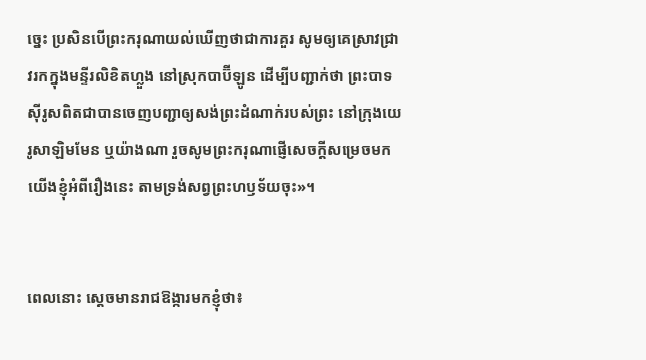ច្នេះ ប្រសិន‌បើព្រះ‌ករុណាយល់ឃើញថាជាការគួរ សូមឲ្យគេស្រាវជ្រាវរកក្នុងមន្ទីរលិខិតហ្លួង នៅស្រុកបាប៊ី‌ឡូន ដើម្បីបញ្ជាក់ថា ព្រះ‌បាទស៊ីរូសពិតជាបានចេញបញ្ជាឲ្យសង់ព្រះ‌ដំណាក់របស់ព្រះ នៅក្រុងយេរូ‌សាឡិមមែន ឬយ៉ាងណា រួចសូមព្រះ‌ករុណាផ្ញើសេចក្ដីសម្រេចមកយើងខ្ញុំអំពីរឿងនេះ តាមទ្រង់សព្វព្រះ‌ហឫ‌ទ័យចុះ»។


ពេលនោះ ស្ដេចមានរាជឱង្ការមកខ្ញុំថា៖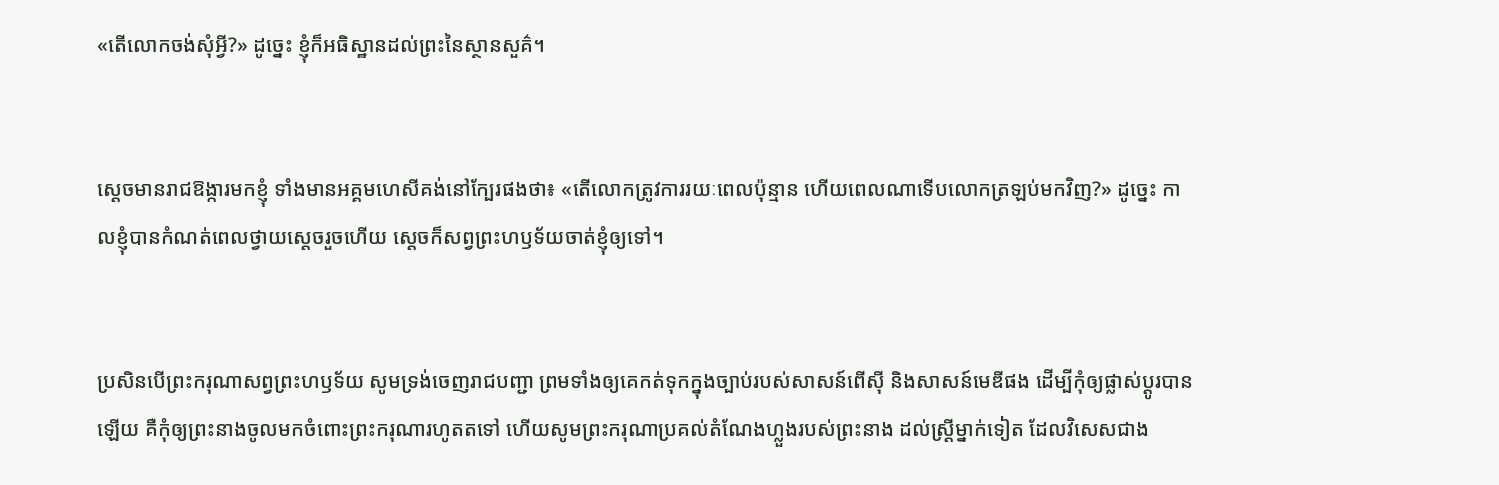«តើលោកចង់សុំអ្វី?» ដូច្នេះ ខ្ញុំក៏អធិស្ឋានដល់ព្រះនៃស្ថាន‌សួគ៌។


ស្ដេចមានរាជឱង្ការមកខ្ញុំ ទាំងមានអគ្គ‌មហេសីគង់នៅក្បែរផងថា៖ «តើលោកត្រូវការរយៈពេលប៉ុន្មាន ហើយពេលណាទើបលោកត្រឡប់មកវិញ?» ដូច្នេះ កាលខ្ញុំបានកំណត់ពេលថ្វាយស្ដេចរួចហើយ ស្ដេចក៏សព្វព្រះ‌ហឫ‌ទ័យចាត់ខ្ញុំឲ្យទៅ។


ប្រសិន‌បើព្រះ‌ករុណាសព្វព្រះ‌ហឫ‌ទ័យ សូមទ្រង់ចេញ‌រាជ‌បញ្ជា ព្រមទាំងឲ្យគេកត់ទុកក្នុងច្បាប់របស់សាសន៍ពើស៊ី និងសាសន៍មេឌីផង ដើម្បីកុំឲ្យផ្លាស់ប្ដូរបានឡើយ គឺកុំឲ្យព្រះ‌នាងចូលមកចំពោះព្រះ‌ករុណារហូតតទៅ ហើយសូមព្រះ‌ករុណាប្រគល់តំណែងហ្លួងរបស់ព្រះ‌នាង ដល់ស្ត្រីម្នាក់ទៀត ដែលវិសេសជាង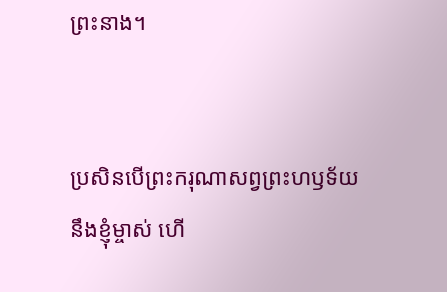ព្រះនាង។


ប្រសិនបើព្រះ‌ករុណាសព្វព្រះ‌ហឫ‌ទ័យនឹងខ្ញុំម្ចាស់ ហើ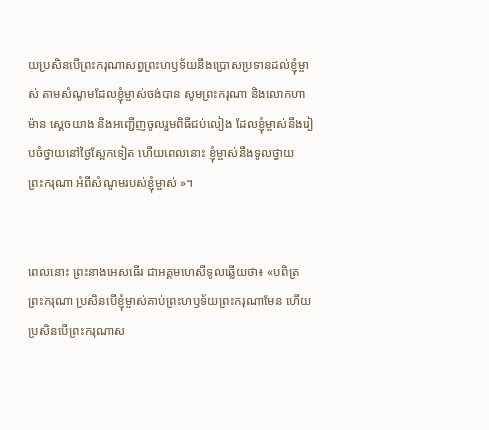យប្រសិនបើព្រះករុណាសព្វព្រះហឫទ័យនឹងប្រោសប្រទានដល់ខ្ញុំម្ចាស់ តាមសំណូមដែលខ្ញុំម្ចាស់ចង់បាន សូមព្រះ‌ករុណា និងលោកហាម៉ាន ស្ដេចយាង និងអញ្ជើញចូលរួមពិធីជប់លៀង ដែលខ្ញុំម្ចាស់នឹងរៀបចំថ្វាយនៅថ្ងៃស្អែកទៀត ហើយពេលនោះ ខ្ញុំម្ចាស់នឹងទូលថ្វាយព្រះ‌ករុណា អំពីសំណូមរបស់ខ្ញុំម្ចាស់ »។


ពេលនោះ ព្រះនាងអេសធើរ ជាអគ្គ‌មហេសីទូលឆ្លើយថា៖ «បពិត្រព្រះ‌ករុណា ប្រសិនបើខ្ញុំម្ចាស់គាប់ព្រះហឫទ័យព្រះករុណាមែន ហើយប្រសិនបើព្រះ‌ករុណាស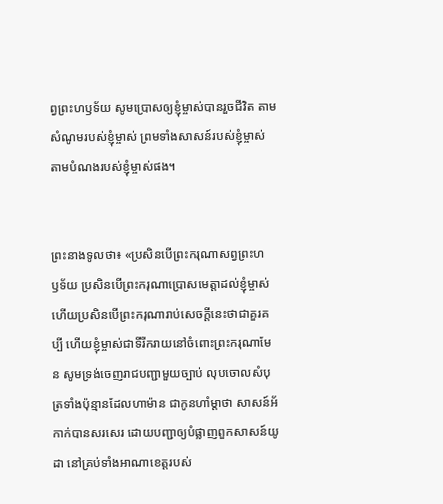ព្វព្រះ‌ហឫ‌ទ័យ សូមប្រោសឲ្យខ្ញុំម្ចាស់បានរួចជីវិត តាមសំណូមរបស់ខ្ញុំម្ចាស់ ព្រមទាំងសាសន៍របស់ខ្ញុំម្ចាស់ តាមបំណងរបស់ខ្ញុំម្ចាស់ផង។


ព្រះនាងទូលថា៖ «ប្រសិនបើព្រះ‌ករុណាសព្វព្រះ‌ហឫ‌ទ័យ ប្រសិនបើព្រះករុណាប្រោសមេត្តាដល់ខ្ញុំម្ចាស់ ហើយប្រសិនបើព្រះករុណារាប់សេចក្ដីនេះថាជាគួរគប្បី ហើយខ្ញុំម្ចាស់ជាទីរីករាយនៅចំពោះព្រះករុណាមែន សូមទ្រង់ចេញ‌រាជ‌បញ្ជាមួយច្បាប់ លុបចោលសំបុត្រទាំងប៉ុន្មានដែលហាម៉ាន ជាកូនហាំ‌ម្តា‌ថា សាសន៍អ័កាក់បានសរសេរ ដោយបញ្ជាឲ្យបំផ្លាញពួកសាសន៍យូដា នៅគ្រប់ទាំងអាណាខេត្តរបស់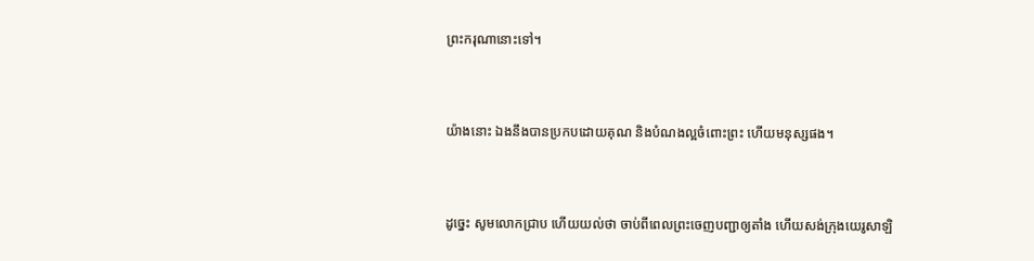ព្រះ‌ករុណានោះទៅ។


យ៉ាងនោះ ឯងនឹងបានប្រកបដោយគុណ និងបំណងល្អចំពោះព្រះ ហើយមនុស្សផង។


ដូច្នេះ សូមលោកជ្រាប ហើយយល់ថា ចាប់ពីពេលព្រះចេញបញ្ជាឲ្យតាំង ហើយសង់ក្រុងយេរូ‌សាឡិ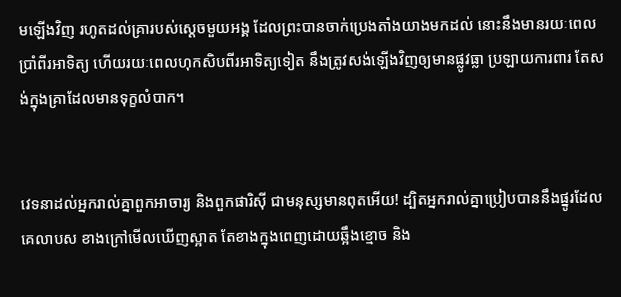មឡើងវិញ រហូតដល់គ្រារបស់ស្ដេចមួយអង្គ ដែលព្រះបានចាក់ប្រេងតាំងយាងមកដល់ នោះនឹងមានរយៈពេលប្រាំពីរអាទិត្យ ហើយរយៈពេលហុកសិបពីរអាទិត្យទៀត នឹងត្រូវសង់ឡើងវិញឲ្យមានផ្លូវធ្លា ប្រឡាយការពារ តែសង់ក្នុងគ្រាដែលមានទុក្ខលំបាក។


វេទនាដល់អ្នករាល់គ្នាពួកអាចារ្យ និងពួកផារិស៊ី ជាមនុស្សមានពុតអើយ! ដ្បិតអ្នករាល់គ្នាប្រៀបបាននឹងផ្នូរដែលគេលាបស ខាងក្រៅមើលឃើញស្អាត តែខាងក្នុងពេញដោយឆ្អឹងខ្មោច និង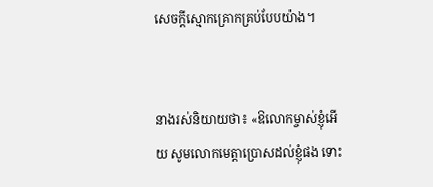សេចក្តីស្មោកគ្រោកគ្រប់បែបយ៉ាង។


នាងរស់និយាយថា៖ «ឱលោកម្ចាស់ខ្ញុំអើយ សូមលោកមេត្តាប្រោសដល់ខ្ញុំផង ទោះ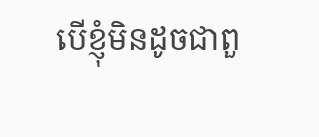បើខ្ញុំមិនដូចជាពួ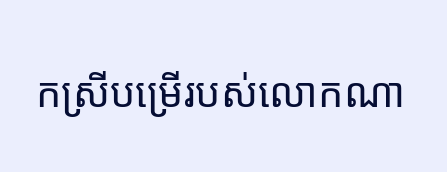កស្រីបម្រើរបស់លោកណា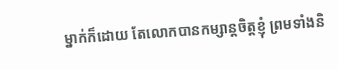ម្នាក់ក៏ដោយ តែលោកបានកម្សាន្តចិត្តខ្ញុំ ព្រមទាំងនិ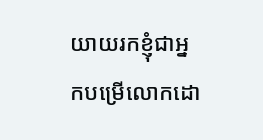យាយរកខ្ញុំជាអ្នកបម្រើលោកដោ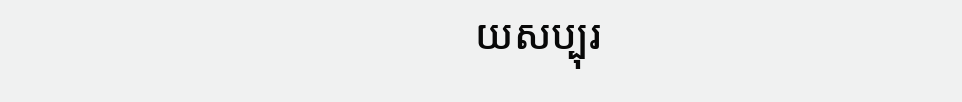យសប្បុរ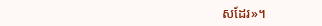សដែរ»។